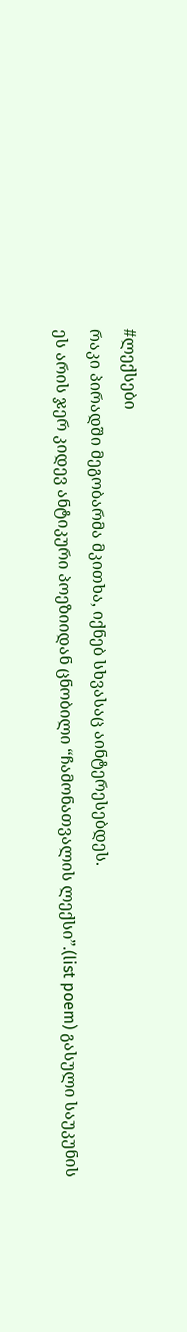#ლექსები
რაკი პირადში მეგობარმა მკითხა, იქნებ სხვასაც აინტერესებდეს.
ეს არის ჯერ კიდევ ანტიკური პოეზიიდან ცნობილი “ჩამონათვალის ლექსი”.(list poem) გასული საუკუნის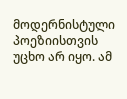მოდერნისტული პოეზიისთვის უცხო არ იყო. ამ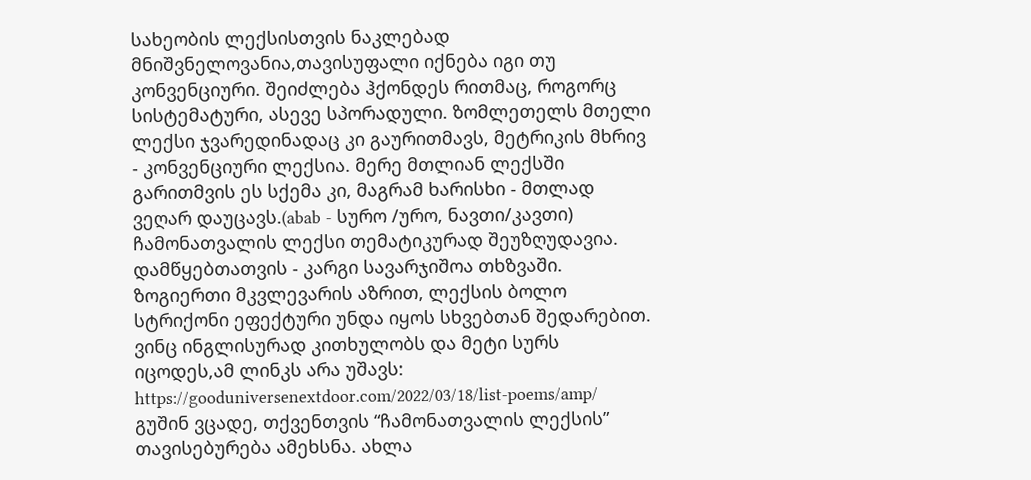სახეობის ლექსისთვის ნაკლებად მნიშვნელოვანია,თავისუფალი იქნება იგი თუ კონვენციური. შეიძლება ჰქონდეს რითმაც, როგორც სისტემატური, ასევე სპორადული. ზომლეთელს მთელი ლექსი ჯვარედინადაც კი გაურითმავს, მეტრიკის მხრივ - კონვენციური ლექსია. მერე მთლიან ლექსში გარითმვის ეს სქემა კი, მაგრამ ხარისხი - მთლად ვეღარ დაუცავს.(abab - სურო /ურო, ნავთი/კავთი) ჩამონათვალის ლექსი თემატიკურად შეუზღუდავია. დამწყებთათვის - კარგი სავარჯიშოა თხზვაში. ზოგიერთი მკვლევარის აზრით, ლექსის ბოლო სტრიქონი ეფექტური უნდა იყოს სხვებთან შედარებით. ვინც ინგლისურად კითხულობს და მეტი სურს იცოდეს,ამ ლინკს არა უშავს:
https://gooduniversenextdoor.com/2022/03/18/list-poems/amp/
გუშინ ვცადე, თქვენთვის “ჩამონათვალის ლექსის” თავისებურება ამეხსნა. ახლა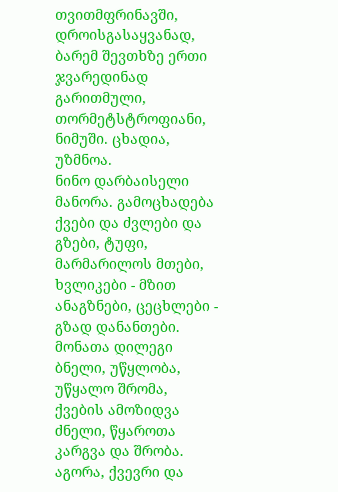თვითმფრინავში, დროისგასაყვანად, ბარემ შევთხზე ერთი ჯვარედინად გარითმული, თორმეტსტროფიანი, ნიმუში. ცხადია, უზმნოა.
ნინო დარბაისელი
მანორა. გამოცხადება
ქვები და ძვლები და გზები, ტუფი, მარმარილოს მთები, ხვლიკები - მზით ანაგზნები, ცეცხლები - გზად დანანთები.
მონათა დილეგი ბნელი, უწყლობა, უწყალო შრომა, ქვების ამოზიდვა ძნელი, წყაროთა კარგვა და შრობა.
აგორა, ქვევრი და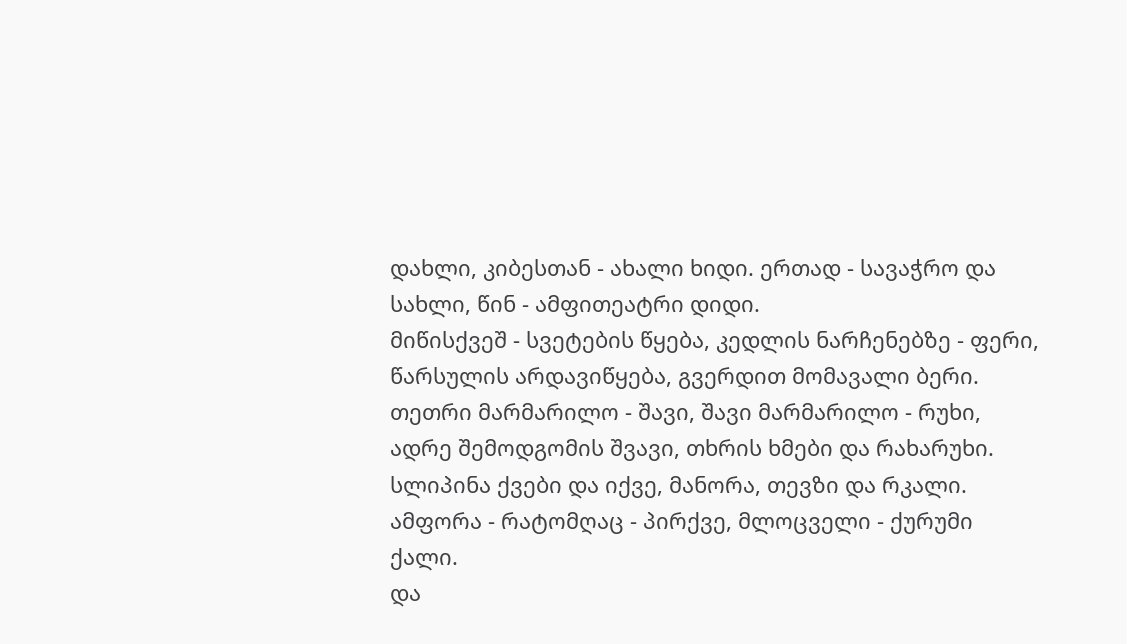დახლი, კიბესთან - ახალი ხიდი. ერთად - სავაჭრო და სახლი, წინ - ამფითეატრი დიდი.
მიწისქვეშ - სვეტების წყება, კედლის ნარჩენებზე - ფერი, წარსულის არდავიწყება, გვერდით მომავალი ბერი.
თეთრი მარმარილო - შავი, შავი მარმარილო - რუხი, ადრე შემოდგომის შვავი, თხრის ხმები და რახარუხი.
სლიპინა ქვები და იქვე, მანორა, თევზი და რკალი. ამფორა - რატომღაც - პირქვე, მლოცველი - ქურუმი ქალი.
და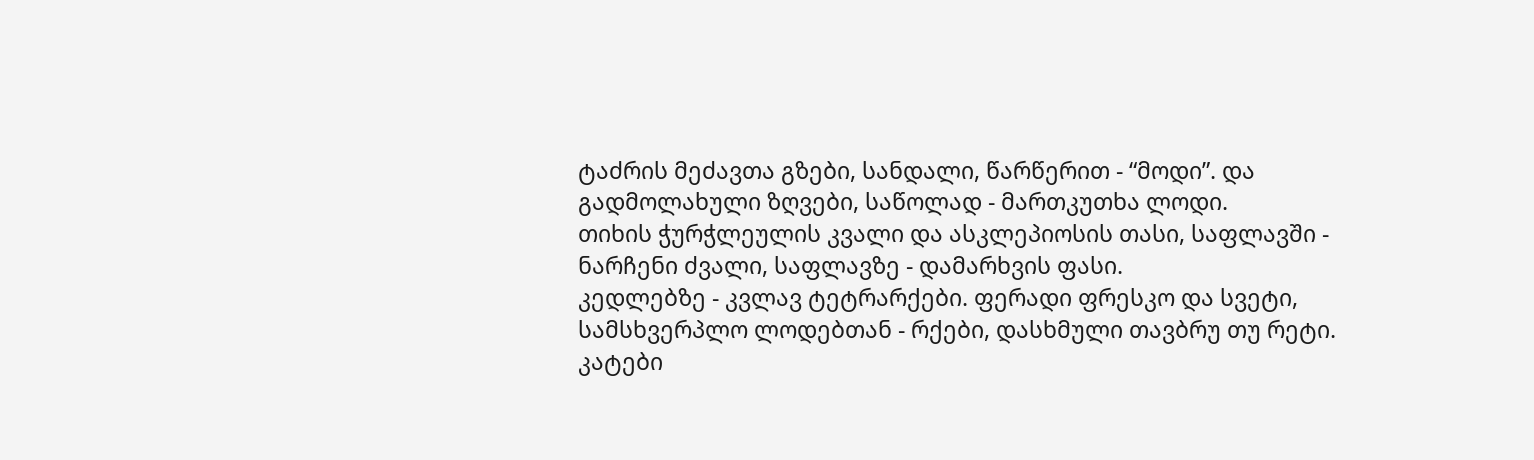ტაძრის მეძავთა გზები, სანდალი, წარწერით - “მოდი”. და გადმოლახული ზღვები, საწოლად - მართკუთხა ლოდი.
თიხის ჭურჭლეულის კვალი და ასკლეპიოსის თასი, საფლავში - ნარჩენი ძვალი, საფლავზე - დამარხვის ფასი.
კედლებზე - კვლავ ტეტრარქები. ფერადი ფრესკო და სვეტი, სამსხვერპლო ლოდებთან - რქები, დასხმული თავბრუ თუ რეტი.
კატები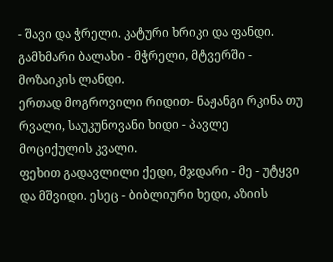- შავი და ჭრელი. კატური ხრიკი და ფანდი. გამხმარი ბალახი - მჭრელი, მტვერში - მოზაიკის ლანდი.
ერთად მოგროვილი რიდით- ნაჟანგი რკინა თუ რვალი, საუკუნოვანი ხიდი - პავლე მოციქულის კვალი.
ფეხით გადავლილი ქედი, მჯდარი - მე - უტყვი და მშვიდი. ესეც - ბიბლიური ხედი, აზიის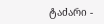ტაძარი -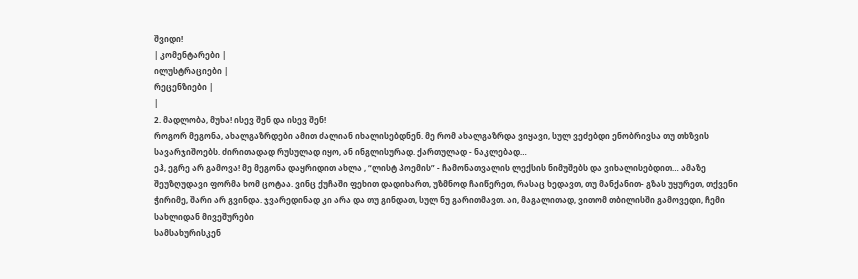შვიდი!
| კომენტარები |
ილუსტრაციები |
რეცენზიები |
|
2. მადლობა, მუხა! ისევ შენ და ისევ შენ!
როგორ მეგონა, ახალგაზრდები ამით ძალიან იხალისებდნენ. მე რომ ახალგაზრდა ვიყავი, სულ ვეძებდი ენობრივსა თუ თხზვის სავარჯიშოებს. ძირითადად რუსულად იყო, ან ინგლისურად. ქართულად - ნაკლებად…
ეჰ, ეგრე არ გამოვა! მე მეგონა დაყრიდით ახლა , “ლისტ პოემის” - ჩამონათვალის ლექსის ნიმუშებს და ვიხალისებდით… ამაზე შეუზღუდავი ფორმა ხომ ცოტაა. ვინც ქუჩაში ფეხით დადიხართ, უზმნოდ ჩაიწერეთ, რასაც ხედავთ, თუ მანქანით- გზას უყურეთ, თქვენი ჭირიმე, შარი არ გვინდა. ჯვარედინად კი არა და თუ გინდათ, სულ ნუ გარითმავთ. აი, მაგალითად, ვითომ თბილისში გამოვედი, ჩემი სახლიდან მივეშურები
სამსახურისკენ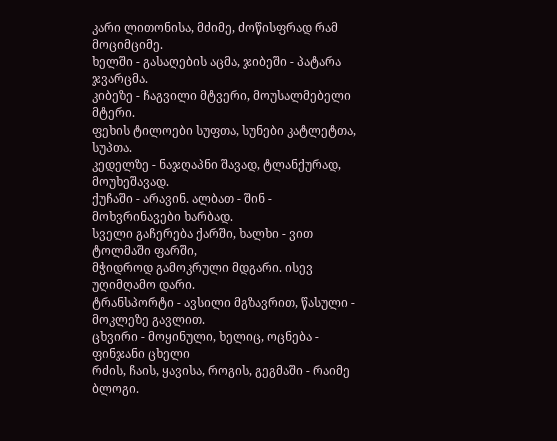კარი ლითონისა, მძიმე, ძოწისფრად რამ მოციმციმე.
ხელში - გასაღების აცმა, ჯიბეში - პატარა ჯვარცმა.
კიბეზე - ჩაგვილი მტვერი, მოუსალმებელი მტერი.
ფეხის ტილოები სუფთა, სუნები კატლეტთა, სუპთა.
კედელზე - ნაჯღაპნი შავად, ტლანქურად, მოუხეშავად.
ქუჩაში - არავინ. ალბათ - შინ - მოხვრინავები ხარბად.
სველი გაჩერება ქარში, ხალხი - ვით ტოლმაში ფარში,
მჭიდროდ გამოკრული მდგარი. ისევ უღიმღამო დარი.
ტრანსპორტი - ავსილი მგზავრით, წასული - მოკლეზე გავლით.
ცხვირი - მოყინული, ხელიც, ოცნება - ფინჯანი ცხელი
რძის, ჩაის, ყავისა, როგის, გეგმაში - რაიმე ბლოგი.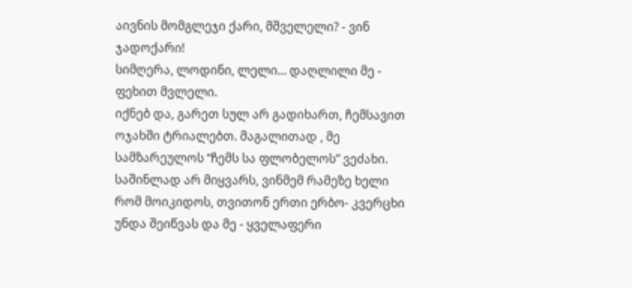აივნის მომგლეჯი ქარი, მშველელი? - ვინ ჯადოქარი!
სიმღერა, ლოდინი, ლელი… დაღლილი მე - ფეხით მვლელი.
იქნებ და, გარეთ სულ არ გადიხართ, ჩემსავით ოჯახში ტრიალებთ. მაგალითად , მე სამზარეულოს “ჩემს სა ფლობელოს” ვეძახი. საშინლად არ მიყვარს, ვინმემ რამეზე ხელი რომ მოიკიდოს, თვითონ ერთი ერბო- კვერცხი უნდა შეიწვას და მე - ყველაფერი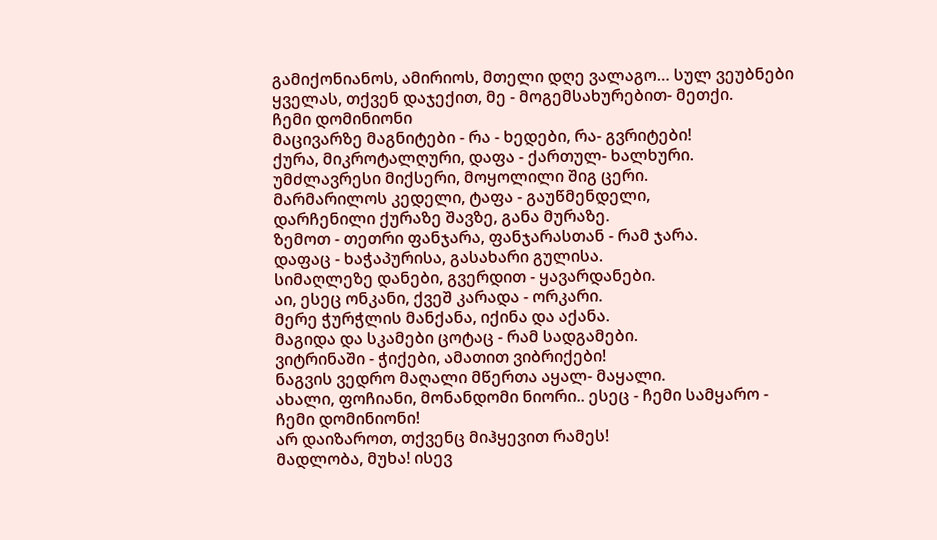გამიქონიანოს, ამირიოს, მთელი დღე ვალაგო… სულ ვეუბნები ყველას, თქვენ დაჯექით, მე - მოგემსახურებით- მეთქი.
ჩემი დომინიონი
მაცივარზე მაგნიტები - რა - ხედები, რა- გვრიტები!
ქურა, მიკროტალღური, დაფა - ქართულ- ხალხური.
უმძლავრესი მიქსერი, მოყოლილი შიგ ცერი.
მარმარილოს კედელი, ტაფა - გაუწმენდელი,
დარჩენილი ქურაზე შავზე, განა მურაზე.
ზემოთ - თეთრი ფანჯარა, ფანჯარასთან - რამ ჯარა.
დაფაც - ხაჭაპურისა, გასახარი გულისა.
სიმაღლეზე დანები, გვერდით - ყავარდანები.
აი, ესეც ონკანი, ქვეშ კარადა - ორკარი.
მერე ჭურჭლის მანქანა, იქინა და აქანა.
მაგიდა და სკამები ცოტაც - რამ სადგამები.
ვიტრინაში - ჭიქები, ამათით ვიბრიქები!
ნაგვის ვედრო მაღალი მწერთა აყალ- მაყალი.
ახალი, ფოჩიანი, მონანდომი ნიორი.. ესეც - ჩემი სამყარო - ჩემი დომინიონი!
არ დაიზაროთ, თქვენც მიჰყევით რამეს!
მადლობა, მუხა! ისევ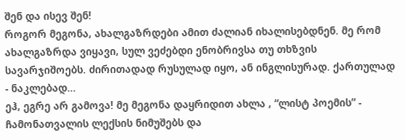შენ და ისევ შენ!
როგორ მეგონა, ახალგაზრდები ამით ძალიან იხალისებდნენ. მე რომ ახალგაზრდა ვიყავი, სულ ვეძებდი ენობრივსა თუ თხზვის სავარჯიშოებს. ძირითადად რუსულად იყო, ან ინგლისურად. ქართულად - ნაკლებად…
ეჰ, ეგრე არ გამოვა! მე მეგონა დაყრიდით ახლა , “ლისტ პოემის” - ჩამონათვალის ლექსის ნიმუშებს და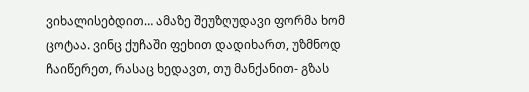ვიხალისებდით… ამაზე შეუზღუდავი ფორმა ხომ ცოტაა. ვინც ქუჩაში ფეხით დადიხართ, უზმნოდ ჩაიწერეთ, რასაც ხედავთ, თუ მანქანით- გზას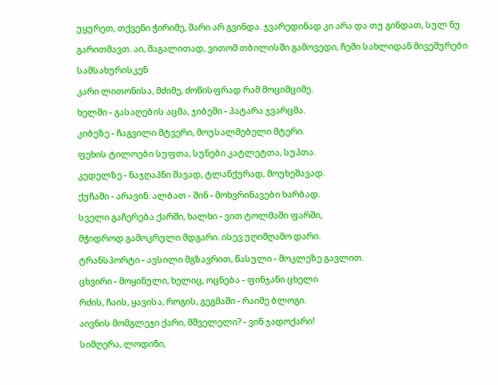უყურეთ, თქვენი ჭირიმე, შარი არ გვინდა. ჯვარედინად კი არა და თუ გინდათ, სულ ნუ გარითმავთ. აი, მაგალითად, ვითომ თბილისში გამოვედი, ჩემი სახლიდან მივეშურები
სამსახურისკენ
კარი ლითონისა, მძიმე, ძოწისფრად რამ მოციმციმე.
ხელში - გასაღების აცმა, ჯიბეში - პატარა ჯვარცმა.
კიბეზე - ჩაგვილი მტვერი, მოუსალმებელი მტერი.
ფეხის ტილოები სუფთა, სუნები კატლეტთა, სუპთა.
კედელზე - ნაჯღაპნი შავად, ტლანქურად, მოუხეშავად.
ქუჩაში - არავინ. ალბათ - შინ - მოხვრინავები ხარბად.
სველი გაჩერება ქარში, ხალხი - ვით ტოლმაში ფარში,
მჭიდროდ გამოკრული მდგარი. ისევ უღიმღამო დარი.
ტრანსპორტი - ავსილი მგზავრით, წასული - მოკლეზე გავლით.
ცხვირი - მოყინული, ხელიც, ოცნება - ფინჯანი ცხელი
რძის, ჩაის, ყავისა, როგის, გეგმაში - რაიმე ბლოგი.
აივნის მომგლეჯი ქარი, მშველელი? - ვინ ჯადოქარი!
სიმღერა, ლოდინი,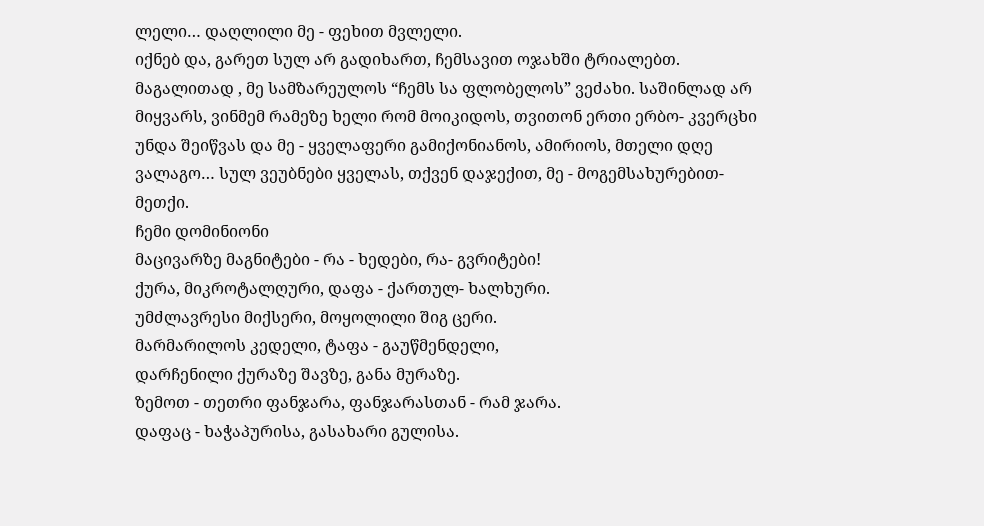ლელი… დაღლილი მე - ფეხით მვლელი.
იქნებ და, გარეთ სულ არ გადიხართ, ჩემსავით ოჯახში ტრიალებთ. მაგალითად , მე სამზარეულოს “ჩემს სა ფლობელოს” ვეძახი. საშინლად არ მიყვარს, ვინმემ რამეზე ხელი რომ მოიკიდოს, თვითონ ერთი ერბო- კვერცხი უნდა შეიწვას და მე - ყველაფერი გამიქონიანოს, ამირიოს, მთელი დღე ვალაგო… სულ ვეუბნები ყველას, თქვენ დაჯექით, მე - მოგემსახურებით- მეთქი.
ჩემი დომინიონი
მაცივარზე მაგნიტები - რა - ხედები, რა- გვრიტები!
ქურა, მიკროტალღური, დაფა - ქართულ- ხალხური.
უმძლავრესი მიქსერი, მოყოლილი შიგ ცერი.
მარმარილოს კედელი, ტაფა - გაუწმენდელი,
დარჩენილი ქურაზე შავზე, განა მურაზე.
ზემოთ - თეთრი ფანჯარა, ფანჯარასთან - რამ ჯარა.
დაფაც - ხაჭაპურისა, გასახარი გულისა.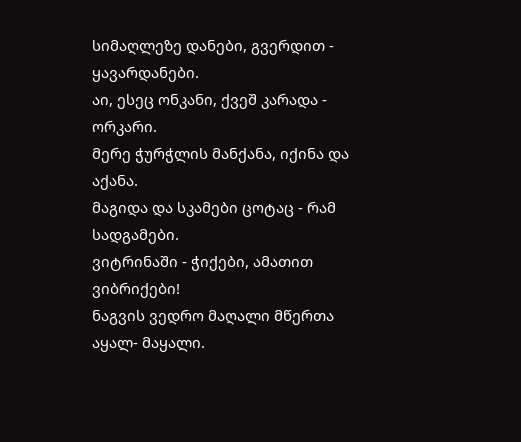სიმაღლეზე დანები, გვერდით - ყავარდანები.
აი, ესეც ონკანი, ქვეშ კარადა - ორკარი.
მერე ჭურჭლის მანქანა, იქინა და აქანა.
მაგიდა და სკამები ცოტაც - რამ სადგამები.
ვიტრინაში - ჭიქები, ამათით ვიბრიქები!
ნაგვის ვედრო მაღალი მწერთა აყალ- მაყალი.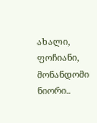ახალი, ფოჩიანი, მონანდომი ნიორი..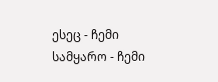ესეც - ჩემი სამყარო - ჩემი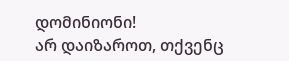დომინიონი!
არ დაიზაროთ, თქვენც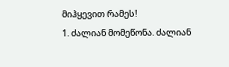მიჰყევით რამეს!
1. ძალიან მომეწონა. ძალიან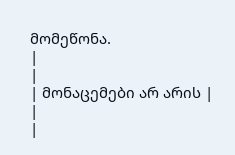მომეწონა.
|
|
| მონაცემები არ არის |
|
|